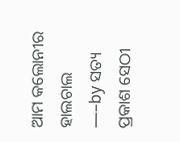ଆମ କଲୋନୀର ହାଲଚାଲ
—–by ସତ୍ୟ ପ୍ରକାଶ ସେଠୀ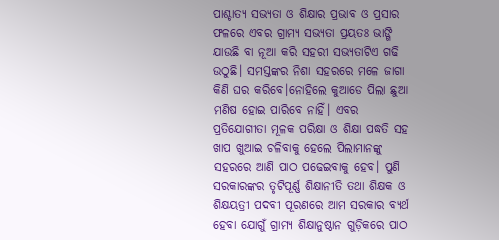ପାଶ୍ଚାତ୍ୟ ସଭ୍ୟତା ଓ ଶିକ୍ଷାର ପ୍ରଭାବ ଓ ପ୍ରସାର ଫଳରେ ଏବର ଗ୍ରାମ୍ୟ ସଭ୍ୟତା ପ୍ରୟତଃ ଭାଙ୍ଗି ଯାଉଛି ବା ନୂଆ କରି ସହରୀ ସଭ୍ୟତାଟିଏ ଗଢି ଉଠୁଛି। ସମସ୍ତଙ୍କର ନିଶା ସହରରେ ମଳେ ଜାଗା କିଣି ଘର କରିବେ।ନୋହିଲେ କୁଆଡେ ପିଲା ଛୁଆ ମଣିଷ ହୋଇ ପାରିବେ ନାହିଁ। ଏବର ପ୍ରତିଯୋଗୀତା ମୂଳକ ପରିକ୍ଷା ଓ ଶିକ୍ଷା ପଦ୍ଧତି ସହ ଖାପ ଖୁଆଇ ଚଳିବାକୁ ହେଲେ ପିଲାମାନଙ୍କୁ ସହରରେ ଆଣି ପାଠ ପଢେଇବାକୁ ହେବ। ପୁଣି ସରକାରଙ୍କର ତୃଟିପୂର୍ଣ୍ଣ ଶିକ୍ଷାନୀତି ତଥା ଶିକ୍ଷକ ଓ ଶିକ୍ଷୟତ୍ରୀ ପଦବୀ ପୂରଣରେ ଆମ ସରକାର ବ୍ୟର୍ଥ ହେବା ଯୋଗୁଁ ଗ୍ରାମ୍ୟ ଶିକ୍ଷାନୁଷ୍ଠାନ ଗୁଡ଼ିକରେ ପାଠ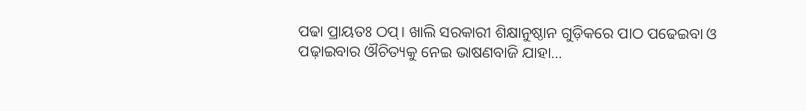ପଢା ପ୍ରାୟତଃ ଠପ୍। ଖାଲି ସରକାରୀ ଶିକ୍ଷାନୁଷ୍ଠାନ ଗୁଡ଼ିକରେ ପାଠ ପଢେଇବା ଓ ପଢ଼ାଇବାର ଔଚିତ୍ୟକୁ ନେଇ ଭାଷଣବାଜି ଯାହା…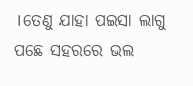।ତେଣୁ ଯାହା ପଇସା ଲାଗୁ ପଛେ ସହରରେ ଭଲ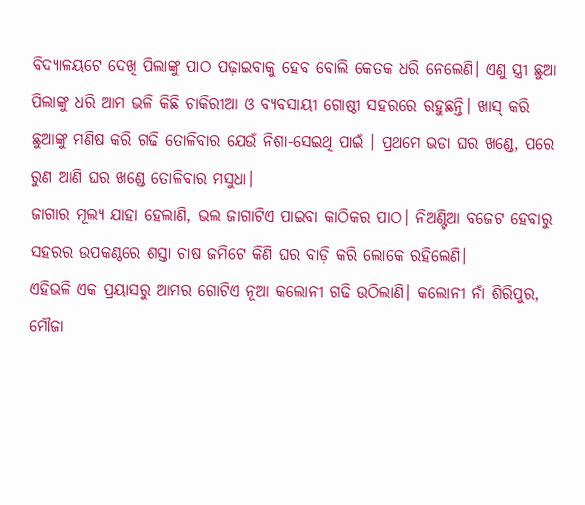ବିଦ୍ୟାଳୟଟେ ଦେଖି ପିଲାଙ୍କୁ ପାଠ ପଢ଼ାଇବାକୁ ହେବ ବୋଲି କେତକ ଧରି ନେଲେଣି। ଏଣୁ ସ୍ତ୍ରୀ ଛୁଆ ପିଲାଙ୍କୁ ଧରି ଆମ ଭଳି କିଛି ଚାକିରୀଆ ଓ ବ୍ୟବସାୟୀ ଗୋଷ୍ଠୀ ସହରରେ ରହୁଛନ୍ତି। ଖାସ୍ କରି ଛୁଆଙ୍କୁ ମଣିଷ କରି ଗଢି ତୋଳିବାର ଯେଉଁ ନିଶା-ସେଇଥି ପାଇଁ । ପ୍ରଥମେ ଭଡା ଘର ଖଣ୍ଡେ, ପରେ ରୁଣ ଆଣି ଘର ଖଣ୍ଡେ ତୋଳିବାର ମସୁଧା।
ଜାଗାର ମୂଲ୍ୟ ଯାହା ହେଲାଣି, ଭଲ ଜାଗାଟିଏ ପାଇବା କାଠିକର ପାଠ। ନିଅଣ୍ଟିଆ ବଜେଟ ହେବାରୁ ସହରର ଉପକଣ୍ଠରେ ଶସ୍ତା ଚାଷ ଜମିଟେ କିଣି ଘର ବାଡ଼ି କରି ଲୋକେ ରହିଲେଣି।
ଏହିଭଳି ଏକ ପ୍ରୟାସରୁ ଆମର ଗୋଟିଏ ନୂଆ କଲୋନୀ ଗଢି ଉଠିଲାଣି। କଲୋନୀ ନାଁ ଶିରିପୁର, ମୌଜା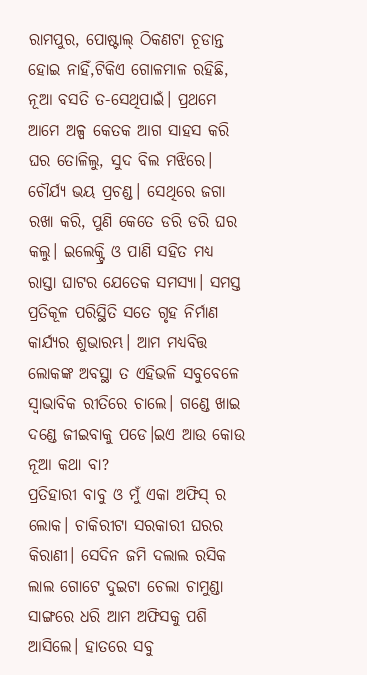ରାମପୁର, ପୋଷ୍ଟାଲ୍ ଠିକଣଟା ଚୂଡାନ୍ତ ହୋଇ ନାହିଁ,ଟିକିଏ ଗୋଳମାଳ ରହିଛି, ନୂଆ ବସତି ତ-ସେଥିପାଇଁ। ପ୍ରଥମେ ଆମେ ଅଳ୍ପ କେତକ ଆଗ ସାହସ କରି ଘର ତୋଳିଲୁ, ସୁଦ ବିଲ ମଝିରେ। ଚୌର୍ଯ୍ଯ ଭୟ ପ୍ରଚଣ୍ଡ। ସେଥିରେ ଜଗା ରଖା କରି, ପୁଣି କେତେ ଡରି ଡରି ଘର କଲୁ। ଇଲେକ୍ଟ୍ରି ଓ ପାଣି ସହିତ ମଧ୍ୟ ରାସ୍ତା ଘାଟର ଯେତେକ ସମସ୍ୟା। ସମସ୍ତ ପ୍ରତିକୂଳ ପରିସ୍ଥିତି ସତେ ଗୃହ ନିର୍ମାଣ କାର୍ଯ୍ଯର ଶୁଭାରମ୍ଭ। ଆମ ମଧ୍ୟବିତ୍ତ ଲୋକଙ୍କ ଅବସ୍ଥା ତ ଏହିଭଳି ସବୁବେଳେ ସ୍ୱାଭାବିକ ରୀତିରେ ଚାଲେ। ଗଣ୍ଡେ ଖାଇ ଦଣ୍ଡେ ଜୀଇବାକୁ ପଡେ।ଇଏ ଆଉ କୋଉ ନୂଆ କଥା ବା?
ପ୍ରତିହାରୀ ବାବୁ ଓ ମୁଁ ଏକା ଅଫିସ୍ ର ଲୋକ। ଚାକିରୀଟା ସରକାରୀ ଘରର କିରାଣୀ। ସେଦିନ ଜମି ଦଲାଲ ରସିକ ଲାଲ ଗୋଟେ ଦୁଇଟା ଚେଲା ଚାମୁଣ୍ଡା ସାଙ୍ଗରେ ଧରି ଆମ ଅଫିସକୁ ପଶି ଆସିଲେ। ହାତରେ ସବୁ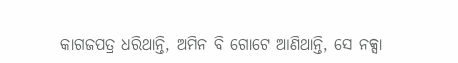କାଗଜପତ୍ର ଧରିଥାନ୍ତି, ଅମିନ ବି ଗୋଟେ ଆଣିଥାନ୍ତି, ସେ ନକ୍ସା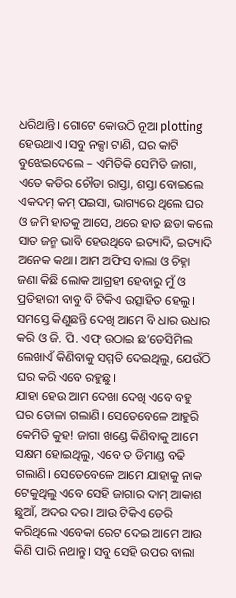ଧରିଥାନ୍ତି। ଗୋଟେ କୋଉଠି ନୂଆ plotting ହେଉଥାଏ ।ସବୁ ନକ୍ସା ଟାଣି, ଘର କାଟି ବୁଝେଇଦେଲେ – ଏମିତିକି ସେମିତି ଜାଗା, ଏତେ କଡିର ଚୌଡା ରାସ୍ତା, ଶସ୍ତା ବୋଇଲେ ଏକଦମ୍ କମ୍ ପଇସା, ଭାଗ୍ୟରେ ଥିଲେ ଘର ଓ ଜମି ହାତକୁ ଆସେ, ଥରେ ହାତ ଛଡା କଲେ ସାତ ଜନ୍ମ ଭାବି ହେଉଥିବେ ଇତ୍ୟାଦି, ଇତ୍ୟାଦି ଅନେକ କଥା। ଆମ ଅଫିସ ବାଲା ଓ ଚିହ୍ନା ଜଣା କିଛି ଲୋକ ଆଗ୍ରହୀ ହେବାରୁ ମୁଁ ଓ ପ୍ରତିହାରୀ ବାବୁ ବି ଟିକିଏ ଉତ୍ସାହିତ ହେଲୁ। ସମସ୍ତେ କିଣୁଛନ୍ତି ଦେଖି ଆମେ ବି ଧାର ଉଧାର କରି ଓ ଜି. ପି. ଏଫ୍ ଉଠାଇ ଛ’ଡେସିମିଲ ଲେଖାଏଁ କିଣିବାକୁ ସମ୍ମତି ଦେଇଥିଲୁ, ଯେଉଁଠି ଘର କରି ଏବେ ରହୁଛୁ।
ଯାହା ହେଉ ଆମ ଦେଖା ଦେଖି ଏବେ ବହୁ ଘର ତୋଳା ଗଲାଣି। ସେତେବେଳେ ଆହୁରି କେମିତି କୁହ! ଜାଗା ଖଣ୍ଡେ କିଣିବାକୁ ଆମେ ସକ୍ଷମ ହୋଇଥିଲୁ, ଏବେ ତ ଡିମାଣ୍ଡ ବଢି ଗଲାଣି। ସେତେବେଳେ ଆମେ ଯାହାକୁ ନାକ ଟେକୁଥିଲୁ ଏବେ ସେହି ଜାଗାର ଦାମ୍ ଆକାଶ ଛୁଆଁ, ଅଦର ଦର। ଆଉ ଟିକିଏ ଡେରି କରିଥିଲେ ଏବେକା ରେଟ ଦେଇ ଆମେ ଆଉ କିଣି ପାରି ନଥାନ୍ତୁ। ସବୁ ସେହି ଉପର ବାଲା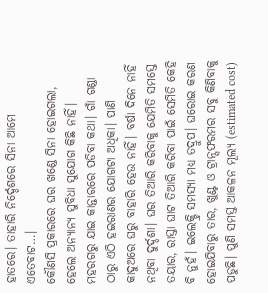ହାତରେ। ତାହାରି ନିର୍ଦ୍ଦେଶରେ ସିନା ଆମେ ଏତେବାଟ…।
କୌଣସି ପ୍ରକାରରେ ଘର ଖଣ୍ଡେ ସିନା ହୋଇଗଲା, ହେଲେ ଅନ୍ୟାନ୍ୟ ସୁବିଧା ସୁଯୋଗ କିଛି ନାହିଁ। ମହରଗରୁ ଯାଇ କାନ୍ତାରରେ ପଡିବା କଥା। ଗାଁ ଗଣ୍ଡା ଠାରୁ ଏଠି ହଇରାଣର ଯୋଗଟା ଅଧିକା। ପାଣି କାଦୁଅରେ ଘରୁ ବାହାରି ହେଉ ନାହିଁ। ବର୍ଷା ଦିନେ ନାହିଁ ନଥିବା ଦୁର୍ଦ୍ଦଶା। ଘର ତିଆରି କରିବାକୁ ଯେମିତି ସମସ୍ତେ ତୟାର, ରାସ୍ତା ଘାଟ ତିଆରି କରିବା ପାଇଁ ସେମିତି କେହି ବି ନୁହଁ। ଇଲେକ୍ଟ୍ରି ସମସ୍ୟା ମଧ୍ଯ ତଦ୍ରୁପ। ଘରୋଇ କରଣ ହୋଇଯିବାରୁ ତାର, ଖୁଣ୍ଟ ଓ ଟ୍ରାନ୍ସଫରମର ସବୁ କିଣିବାକୁ ପଡୁଛି। ପୁଣି ସମସ୍ତ ଆକଳନ ମୂଲ୍ୟ (estimated cost)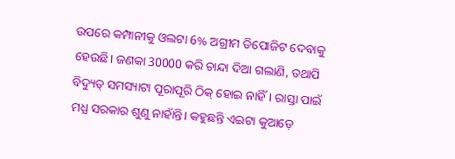ଉପରେ କମ୍ପାନୀକୁ ଓଲଟା 6% ଅଗ୍ରୀମ ଡିପୋଜିଟ ଦେବାକୁ ହେଉଛି। ଜଣକା 30000 କରି ଚାନ୍ଦା ଦିଆ ଗଲାଣି, ତଥାପି ବିଦ୍ୟୁତ୍ ସମସ୍ୟାଟା ପୂରାପୂରି ଠିକ୍ ହୋଇ ନାହିଁ। ରାସ୍ତା ପାଇଁ ମଧ୍ଯ ସରକାର ଶୁଣୁ ନାହାଁନ୍ତି। କହୁଛନ୍ତି ଏଇଟା କୁଆଡ଼େ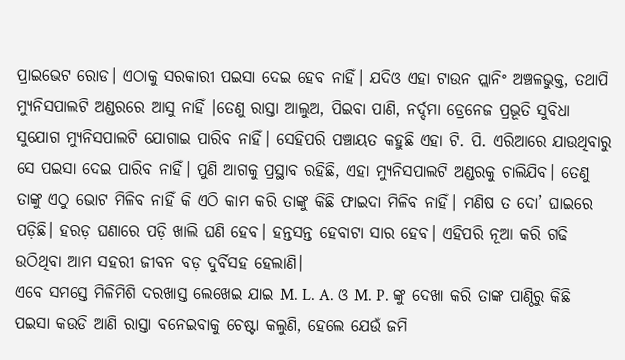ପ୍ରାଇଭେଟ ରୋଡ। ଏଠାକୁ ସରକାରୀ ପଇସା ଦେଇ ହେବ ନାହିଁ। ଯଦିଓ ଏହା ଟାଉନ ପ୍ଲାନିଂ ଅଞ୍ଚଳଭୁକ୍ତ, ତଥାପି ମ୍ଯୁନିସପାଲଟି ଅଣ୍ଡରରେ ଆସୁ ନାହିଁ ।ତେଣୁ ରାସ୍ତା ଆଲୁଅ, ପିଇବା ପାଣି, ନର୍ଦ୍ଦମା ଡ୍ରେନେଜ ପ୍ରଭୂତି ସୁବିଧା ସୁଯୋଗ ମ୍ଯୁନିସପାଲଟି ଯୋଗାଇ ପାରିବ ନାହିଁ। ସେହିପରି ପଞ୍ଚାୟତ କହୁଛି ଏହା ଟି. ପି. ଏରିଆରେ ଯାଉଥିବାରୁ ସେ ପଇସା ଦେଇ ପାରିବ ନାହିଁ। ପୁଣି ଆଗକୁ ପ୍ରସ୍ଥାବ ରହିଛି, ଏହା ମ୍ଯୁନିସପାଲଟି ଅଣ୍ଡରକୁ ଚାଲିଯିବ। ତେଣୁ ତାଙ୍କୁ ଏଠୁ ଭୋଟ ମିଳିବ ନାହିଁ କି ଏଠି କାମ କରି ତାଙ୍କୁ କିଛି ଫାଇଦା ମିଳିବ ନାହିଁ। ମଣିଷ ତ ଦୋ’ ଘାଇରେ ପଡ଼ିଛି। ହରଡ଼ ଘଣାରେ ପଡ଼ି ଖାଲି ଘଣି ହେବ। ହନ୍ତସନ୍ତ ହେବାଟା ସାର ହେବ। ଏହିପରି ନୂଆ କରି ଗଢି ଉଠିଥିବା ଆମ ସହରୀ ଜୀବନ ବଡ଼ ଦୁର୍ବିସହ ହେଲାଣି।
ଏବେ ସମସ୍ତେ ମିଳିମିଶି ଦରଖାସ୍ତ ଲେଖେଇ ଯାଇ M. L. A. ଓ M. P. ଙ୍କୁ ଦେଖା କରି ତାଙ୍କ ପାଣ୍ଠିରୁ କିଛି ପଇସା କଉଡି ଆଣି ରାସ୍ତା ବନେଇବାକୁ ଚେଷ୍ଟା କଲୁଣି, ହେଲେ ଯେଉଁ ଜମି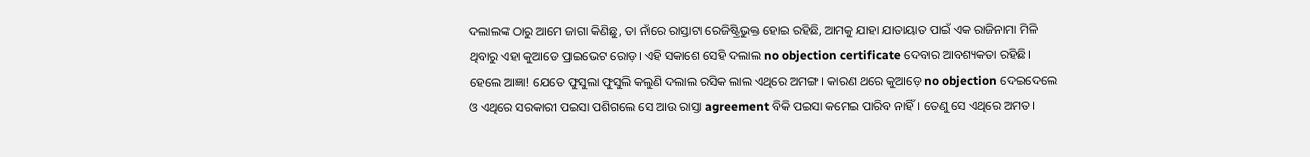ଦଲାଲଙ୍କ ଠାରୁ ଆମେ ଜାଗା କିଣିଛୁ, ତା ନାଁରେ ରାସ୍ତାଟା ରେଜିଷ୍ଟ୍ରିଭୁକ୍ତ ହୋଇ ରହିଛି, ଆମକୁ ଯାହା ଯାତାୟାତ ପାଇଁ ଏକ ରାଜିନାମା ମିଳି ଥିବାରୁ ଏହା କୁଆଡେ ପ୍ରାଇଭେଟ ରୋଡ଼। ଏହି ସକାଶେ ସେହି ଦଲାଲ no objection certificate ଦେବାର ଆବଶ୍ୟକତା ରହିଛି। ହେଲେ ଆଜ୍ଞା! ଯେତେ ଫୁସୁଲା ଫୁସୁଲି କଲୁଣି ଦଲାଲ ରସିକ ଲାଲ ଏଥିରେ ଅମଙ୍ଗ। କାରଣ ଥରେ କୁଆଡ଼େ no objection ଦେଇଦେଲେ ଓ ଏଥିରେ ସରକାରୀ ପଇସା ପଶିଗଲେ ସେ ଆଉ ରାସ୍ତା agreement ବିକି ପଇସା କମେଇ ପାରିବ ନାହିଁ। ତେଣୁ ସେ ଏଥିରେ ଅମତ।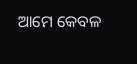ଆମେ କେବଳ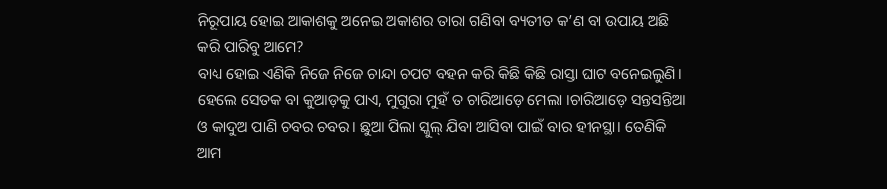ନିରୂପାୟ ହୋଇ ଆକାଶକୁ ଅନେଇ ଅକାଶର ତାରା ଗଣିବା ବ୍ୟତୀତ କ’ଣ ବା ଉପାୟ ଅଛି କରି ପାରିବୁ ଆମେ?
ବାଧ୍ୟ ହୋଇ ଏଣିକି ନିଜେ ନିଜେ ଚାନ୍ଦା ଚପଟ ବହନ କରି କିଛି କିଛି ରାସ୍ତା ଘାଟ ବନେଇଲୁଣି। ହେଲେ ସେତକ ବା କୁଆଡ଼କୁ ପାଏ, ମୁଗୁରା ମୁହଁ ତ ଚାରିଆଡ଼େ ମେଲା ।ଚାରିଆଡ଼େ ସନ୍ତସନ୍ତିଆ ଓ କାଦୁଅ ପାଣି ଚବର ଚବର। ଛୁଆ ପିଲା ସ୍କୁଲ୍ ଯିବା ଆସିବା ପାଇଁ ବାର ହୀନସ୍ଥା। ତେଣିକି ଆମ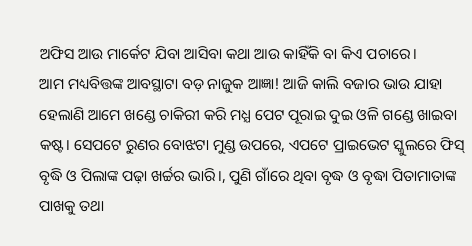ଅଫିସ ଆଉ ମାର୍କେଟ ଯିବା ଆସିବା କଥା ଆଉ କାହିଁକି ବା କିଏ ପଚାରେ।
ଆମ ମଧ୍ୟବିତ୍ତଙ୍କ ଆବସ୍ଥାଟା ବଡ଼ ନାଜୁକ ଆଜ୍ଞା! ଆଜି କାଲି ବଜାର ଭାଉ ଯାହା ହେଲାଣି ଆମେ ଖଣ୍ଡେ ଚାକିରୀ କରି ମଧ୍ଯ ପେଟ ପୂରାଇ ଦୁଇ ଓଳି ଗଣ୍ଡେ ଖାଇବା କଷ୍ଟ। ସେପଟେ ରୁଣର ବୋଝଟା ମୁଣ୍ଡ ଉପରେ, ଏପଟେ ପ୍ରାଇଭେଟ ସ୍କୁଲରେ ଫିସ୍ ବୃଦ୍ଧି ଓ ପିଲାଙ୍କ ପଢ଼ା ଖର୍ଚ୍ଚର ଭାରି।, ପୁଣି ଗାଁରେ ଥିବା ବୃଦ୍ଧ ଓ ବୃଦ୍ଧା ପିତାମାତାଙ୍କ ପାଖକୁ ତଥା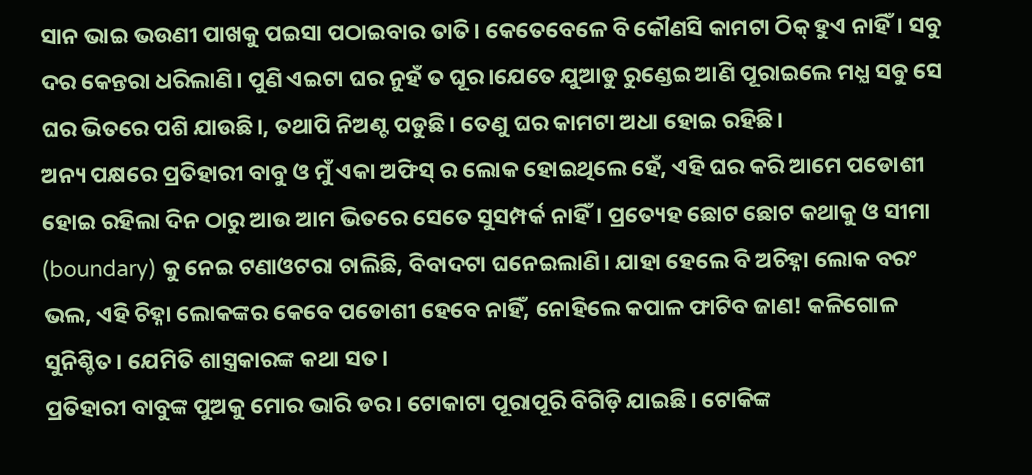ସାନ ଭାଇ ଭଉଣୀ ପାଖକୁ ପଇସା ପଠାଇବାର ତାତି। କେତେବେଳେ ବି କୌଣସି କାମଟା ଠିକ୍ ହୁଏ ନାହିଁ। ସବୁ ଦର କେନ୍ତରା ଧରିଲାଣି। ପୁଣି ଏଇଟା ଘର ନୁହଁ ତ ଘୂର।ଯେତେ ଯୁଆଡୁ ରୁଣ୍ଡେଇ ଆଣି ପୂରାଇଲେ ମଧ୍ଯ ସବୁ ସେ ଘର ଭିତରେ ପଶି ଯାଉଛି।, ତଥାପି ନିଅଣ୍ଟ ପଡୁଛି। ତେଣୁ ଘର କାମଟା ଅଧା ହୋଇ ରହିଛି।
ଅନ୍ୟ ପକ୍ଷରେ ପ୍ରତିହାରୀ ବାବୁ ଓ ମୁଁ ଏକା ଅଫିସ୍ ର ଲୋକ ହୋଇଥିଲେ ହେଁ, ଏହି ଘର କରି ଆମେ ପଡୋଶୀ ହୋଇ ରହିଲା ଦିନ ଠାରୁ ଆଉ ଆମ ଭିତରେ ସେତେ ସୁସମ୍ପର୍କ ନାହିଁ। ପ୍ରତ୍ୟେହ ଛୋଟ ଛୋଟ କଥାକୁ ଓ ସୀମା (boundary) କୁ ନେଇ ଟଣାଓଟରା ଚାଲିଛି, ବିବାଦଟା ଘନେଇଲାଣି। ଯାହା ହେଲେ ବି ଅଚିହ୍ନା ଲୋକ ବରଂ ଭଲ, ଏହି ଚିହ୍ନା ଲୋକଙ୍କର କେବେ ପଡୋଶୀ ହେବେ ନାହିଁ, ନୋହିଲେ କପାଳ ଫାଟିବ ଜାଣ! କଳିଗୋଳ ସୁନିଶ୍ଚିତ। ଯେମିତି ଶାସ୍ତ୍ରକାରଙ୍କ କଥା ସତ।
ପ୍ରତିହାରୀ ବାବୁଙ୍କ ପୁଅକୁ ମୋର ଭାରି ଡର। ଟୋକାଟା ପୂରାପୂରି ବିଗିଡ଼ି ଯାଇଛି। ଟୋକିଙ୍କ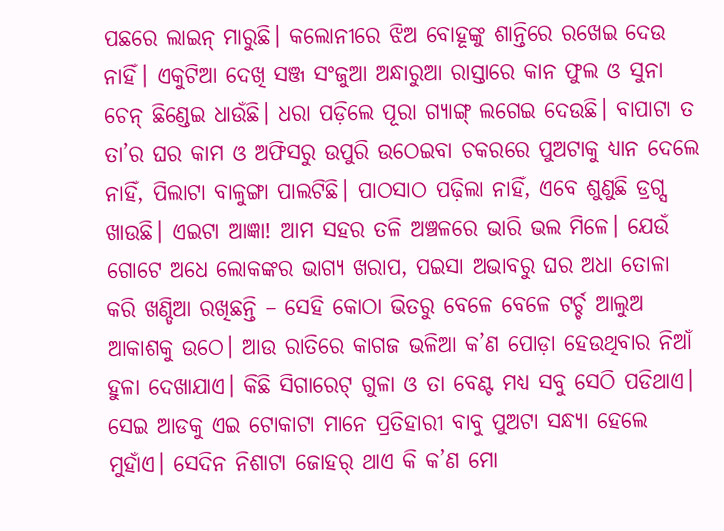ପଛରେ ଲାଇନ୍ ମାରୁଛି। କଲୋନୀରେ ଝିଅ ବୋହୂଙ୍କୁ ଶାନ୍ତିରେ ରଖେଇ ଦେଉ ନାହିଁ। ଏକୁଟିଆ ଦେଖି ସଞ୍ଜ ସଂଜୁଆ ଅନ୍ଧାରୁଆ ରାସ୍ତାରେ କାନ ଫୁଲ ଓ ସୁନା ଚେନ୍ ଛିଣ୍ଡେଇ ଧାଉଁଛି। ଧରା ପଡ଼ିଲେ ପୂରା ଗ୍ଯାଙ୍ଗ୍ ଲଗେଇ ଦେଉଛି। ବାପାଟା ତ ତା’ର ଘର କାମ ଓ ଅଫିସରୁ ଉପୁରି ଉଠେଇବା ଚକରରେ ପୁଅଟାକୁ ଧ୍ୟାନ ଦେଲେ ନାହିଁ, ପିଲାଟା ବାଳୁଙ୍ଗା ପାଲଟିଛି। ପାଠସାଠ ପଢ଼ିଲା ନାହିଁ, ଏବେ ଶୁଣୁଛି ଡ୍ରଗ୍ସ ଖାଉଛି। ଏଇଟା ଆଜ୍ଞା! ଆମ ସହର ତଳି ଅଞ୍ଚଳରେ ଭାରି ଭଲ ମିଳେ। ଯେଉଁ ଗୋଟେ ଅଧେ ଲୋକଙ୍କର ଭାଗ୍ୟ ଖରାପ, ପଇସା ଅଭାବରୁ ଘର ଅଧା ତୋଳା କରି ଖଣ୍ଡିଆ ରଖିଛନ୍ତି – ସେହି କୋଠା ଭିତରୁ ବେଳେ ବେଳେ ଟର୍ଚ୍ଚ ଆଲୁଅ ଆକାଶକୁ ଉଠେ। ଆଉ ରାତିରେ କାଗଜ ଭଳିଆ କ’ଣ ପୋଡ଼ା ହେଉଥିବାର ନିଆଁ ହୁଳା ଦେଖାଯାଏ। କିଛି ସିଗାରେଟ୍ ଗୁଳା ଓ ତା ବେଣ୍ଟ ମଧ୍ୟ ସବୁ ସେଠି ପଡିଥାଏ। ସେଇ ଆଡକୁ ଏଇ ଟୋକାଟା ମାନେ ପ୍ରତିହାରୀ ବାବୁ ପୁଅଟା ସନ୍ଧ୍ୟା ହେଲେ ମୁହାଁଏ। ସେଦିନ ନିଶାଟା ଜୋହର୍ ଥାଏ କି କ’ଣ ମୋ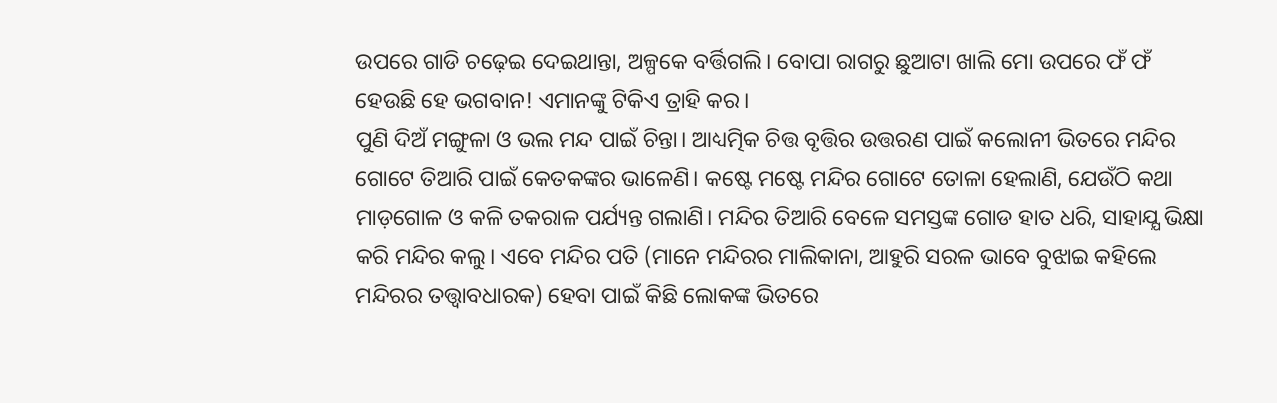ଉପରେ ଗାଡି ଚଢ଼େଇ ଦେଇଥାନ୍ତା, ଅଳ୍ପକେ ବର୍ତ୍ତିଗଲି। ବୋପା ରାଗରୁ ଛୁଆଟା ଖାଲି ମୋ ଉପରେ ଫଁ ଫଁ ହେଉଛି ହେ ଭଗବାନ! ଏମାନଙ୍କୁ ଟିକିଏ ତ୍ରାହି କର।
ପୁଣି ଦିଅଁ ମଙ୍ଗୁଳା ଓ ଭଲ ମନ୍ଦ ପାଇଁ ଚିନ୍ତା। ଆଧ୍ୟତ୍ମିକ ଚିତ୍ତ ବୃତ୍ତିର ଉତ୍ତରଣ ପାଇଁ କଲୋନୀ ଭିତରେ ମନ୍ଦିର ଗୋଟେ ତିଆରି ପାଇଁ କେତକଙ୍କର ଭାଳେଣି। କଷ୍ଟେ ମଷ୍ଟେ ମନ୍ଦିର ଗୋଟେ ତୋଳା ହେଲାଣି, ଯେଉଁଠି କଥା ମାଡ଼ଗୋଳ ଓ କଳି ତକରାଳ ପର୍ଯ୍ୟନ୍ତ ଗଲାଣି। ମନ୍ଦିର ତିଆରି ବେଳେ ସମସ୍ତଙ୍କ ଗୋଡ ହାତ ଧରି, ସାହାଯ୍ଯ ଭିକ୍ଷା କରି ମନ୍ଦିର କଲୁ। ଏବେ ମନ୍ଦିର ପତି (ମାନେ ମନ୍ଦିରର ମାଲିକାନା, ଆହୁରି ସରଳ ଭାବେ ବୁଝାଇ କହିଲେ ମନ୍ଦିରର ତତ୍ତ୍ୱାବଧାରକ) ହେବା ପାଇଁ କିଛି ଲୋକଙ୍କ ଭିତରେ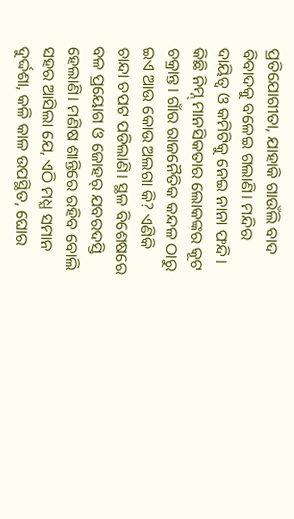ପ୍ରତିଯୋଗୀତା, ଯାହାକି ଗାଉଁଲି ବାଦ ବିବାଦକୁ ବଳେଇ ଗଲାଣି। ମନ୍ଦିର ଦାୟିତ୍ଵ ଓ କମିଟିକୁ ନେଇ ନାନା ଫନ୍ଦି। କିଛି ନିମ୍ନ୍ ମାନସିକତାର ଲୋକଙ୍କର କୂଟ ଚକ୍ରାନ୍ତ। ଗାଁର ରାଜନୈତିକ କନ୍ଦଳ ଠାରୁ ଇଏ ଆଉ କୋଉ ଅଲଗା କି? ଏଣିକି ଚାନ୍ଦା ଚପଟ ପଡିଲାଣି। ସ୍ଥଳ ବିଶେଷରେ ବଳ ପ୍ରୟୋଗ ଓ ଜୋହର୍ ଯବରଦସ୍ତି ହେଲାଣି। ମଣିଷ ଶାନ୍ତିରେ ରହିବ ବୋଲି ସହର ଆସିଲା ଯେ, ଏଠି ମଧ୍ଯ ସମାନ ଦୁର୍ଦ୍ଦଶା, କଳି କାଳ ଉପସ୍ଥିତ, ଘୋର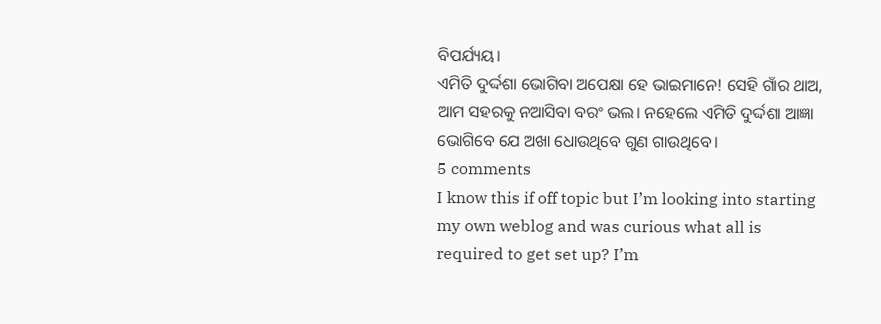ବିପର୍ଯ୍ୟୟ।
ଏମିତି ଦୁର୍ଦ୍ଦଶା ଭୋଗିବା ଅପେକ୍ଷା ହେ ଭାଇମାନେ! ସେହି ଗାଁର ଥାଅ, ଆମ ସହରକୁ ନଆସିବା ବରଂ ଭଲ। ନହେଲେ ଏମିତି ଦୁର୍ଦ୍ଦଶା ଆଜ୍ଞା ଭୋଗିବେ ଯେ ଅଖା ଧୋଉଥିବେ ଗୁଣ ଗାଉଥିବେ।
5 comments
I know this if off topic but I’m looking into starting my own weblog and was curious what all is required to get set up? I’m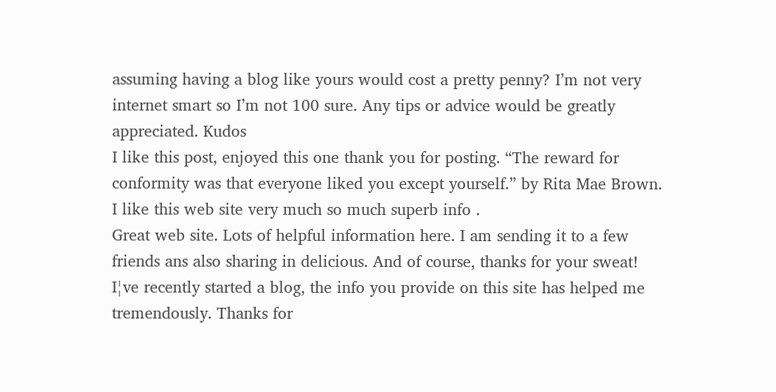assuming having a blog like yours would cost a pretty penny? I’m not very internet smart so I’m not 100 sure. Any tips or advice would be greatly appreciated. Kudos
I like this post, enjoyed this one thank you for posting. “The reward for conformity was that everyone liked you except yourself.” by Rita Mae Brown.
I like this web site very much so much superb info .
Great web site. Lots of helpful information here. I am sending it to a few friends ans also sharing in delicious. And of course, thanks for your sweat!
I¦ve recently started a blog, the info you provide on this site has helped me tremendously. Thanks for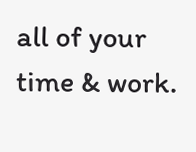all of your time & work.